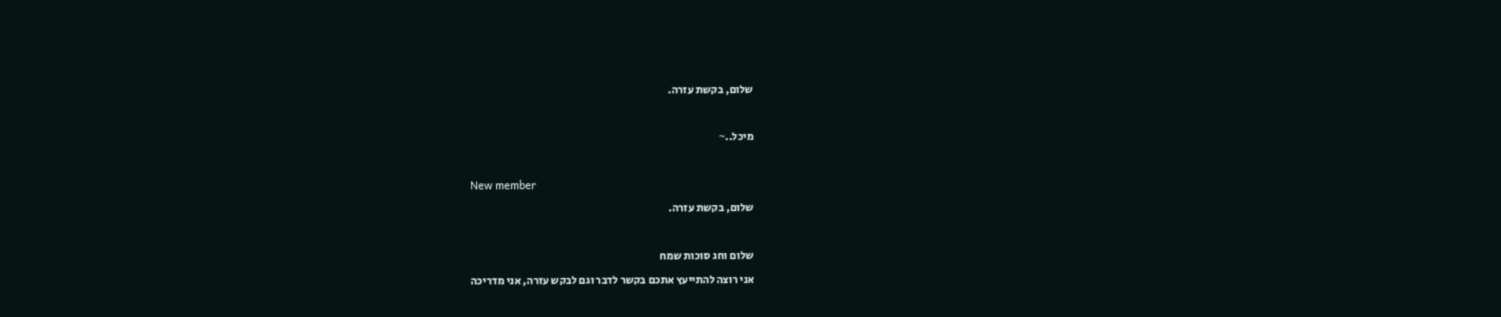שלום, בקשת עזרה.

מיכל..~

New member
שלום, בקשת עזרה.

שלום וחג סוכות שמח
אני רוצה להתייעץ אתכם בקשר לדבר וגם לבקש עזרה, אני מדריכה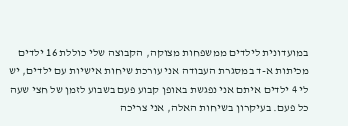במועדונית לילדים ממשפחות מצוקה, הקבוצה שלי כוללת 16 ילדים מכיתות א-ד במסגרת העבודה אני עורכת שיחות אישיות עם ילדים, יש לי 4 ילדים איתם אני נפגשת באופן קבוע פעם בשבוע לזמן של חצי שעה כל פעם. בעיקרון בשיחות האלה, אני צריכה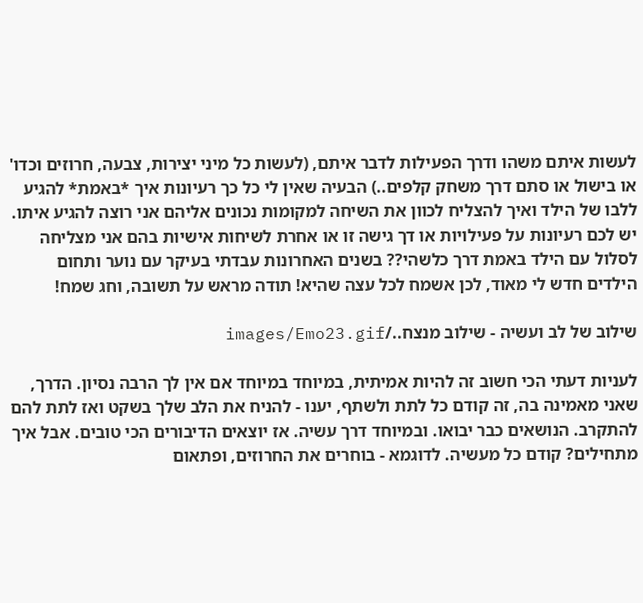לעשות איתם משהו ודרך הפעילות לדבר איתם, (לעשות כל מיני יצירות, צבעה, חרוזים וכדו' או בישול או סתם דרך משחק קלפים..) הבעיה שאין לי כל כך רעיונות איך *באמת* להגיע ללבו של הילד ואיך להצליח לכוון את השיחה למקומות נכונים אליהם אני רוצה להגיע איתו. יש לכם רעיונות על פעילויות או דך גישה זו או אחרת לשיחות אישיות בהם אני מצליחה לסלול עם הילד באמת דרך כלשהי?? בשנים האחרונות עבדתי בעיקר עם נוער ותחום הילדים חדש לי מאוד, לכן אשמח לכל עצה שהיא! תודה מראש על תשובה, וחג שמח!

שילוב של לב ועשיה - שילוב מנצח../images/Emo23.gif

לעניות דעתי הכי חשוב זה להיות אמיתית, במיוחד במיוחד אם אין לך הרבה נסיון. הדרך, שאני מאמינה בה, זה קודם כל לתת ולשתף, יענו - להניח את הלב שלך בשקט ואז לתת להם להתקרב. הנושאים כבר יבואו. ובמיוחד דרך עשיה. אז יוצאים הדיבורים הכי טובים. אבל איך מתחילים? קודם כל מעשיה. לדוגמא - בוחרים את החרוזים, ופתאום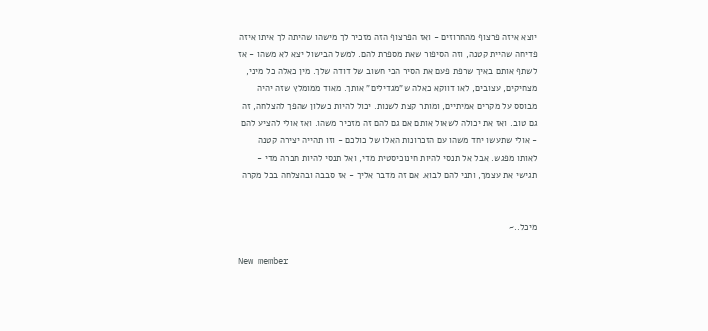יוצא איזה פרצוף מהחרוזים - ואז הפרצוף הזה מזכיר לך מישהו שהיתה לך איתו איזה פדיחה שהיית קטנה, וזה הסיפור שאת מספרת להם. למשל הבישול יצא לא משהו - אז לשתף אותם באיך שרפת פעם את הסיר הכי חשוב של דודה שלך. מין כאלה כל מיני, מצחיקים, עצובים, לאו דווקא כאלה ש"מגדילים" אותך. מאוד ממומלץ שזה יהיה מבוסס על מקרים אמיתיים, ומותר קצת לשנות. יכול להיות כשלון שהפך להצלחה, זה גם טוב. ואז את יכולה לשאול אותם אם גם להם זה מזכיר משהו. ואז אולי להציע להם - אולי שתעשו יחד משהו עם הזכרונות האלו של כולכם - וזו תהייה יצירה קטנה לאותו מפגש. אבל אל תנסי להיות חינוכיסטית מדי, ואל תנסי להיות חברה מדי - תגישי את עצמך, ותני להם לבוא. אם זה מדבר אליך - אז סבבה ובהצלחה בכל מקרה


מיכל..~

New member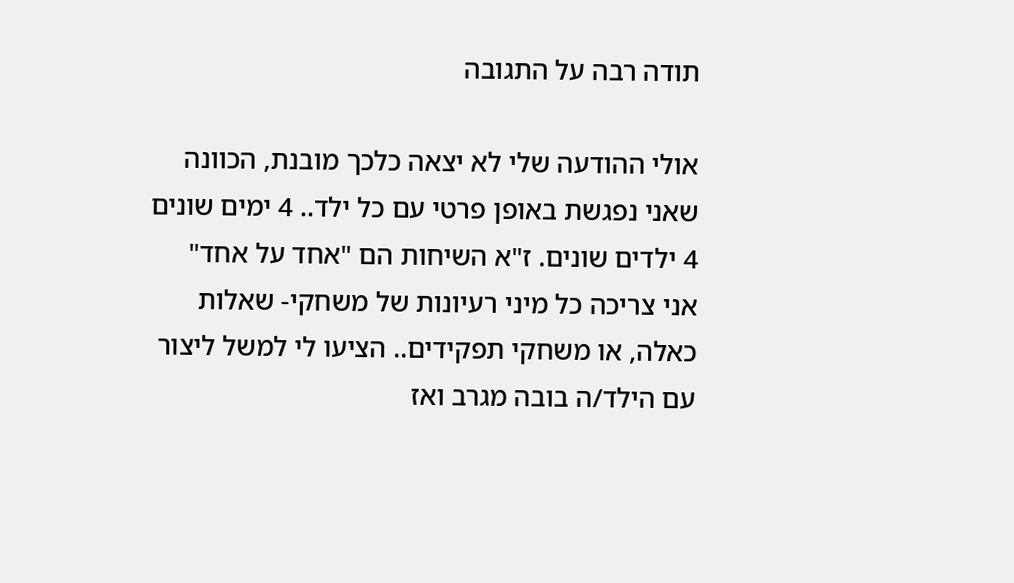תודה רבה על התגובה

אולי ההודעה שלי לא יצאה כלכך מובנת, הכוונה שאני נפגשת באופן פרטי עם כל ילד.. 4 ימים שונים 4 ילדים שונים. ז"א השיחות הם "אחד על אחד" אני צריכה כל מיני רעיונות של משחקי- שאלות כאלה, או משחקי תפקידים.. הציעו לי למשל ליצור עם הילד/ה בובה מגרב ואז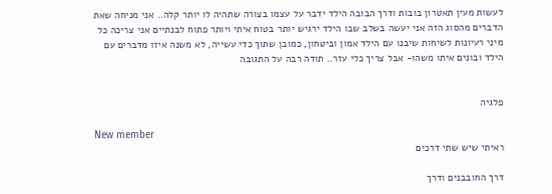לעשות מעין תאטרון בובות ודרך הבובה הילד ידבר על עצמו בצורה שתהיה לו יותר קלה.. אני מניחה שאת הדברים מהסוג הזה אני יעשה בשלב שבו הילד ירגיש יותר בטוח איתי ויותר פתוח לבנתיים אני צריכה כל מיני רעיונות לשיחות שיבנו עם הילד אמון וביטחון, כמובן שתוך כדי עשייה, לא משנה איזו מדברים עם הילד ובונים איתו משהו- אבל צריך כלי עזר.. תודה רבה על התגובה


פלגיה

New member
ראיתי שיש שתי דרכים

דרך החובבנים ודרך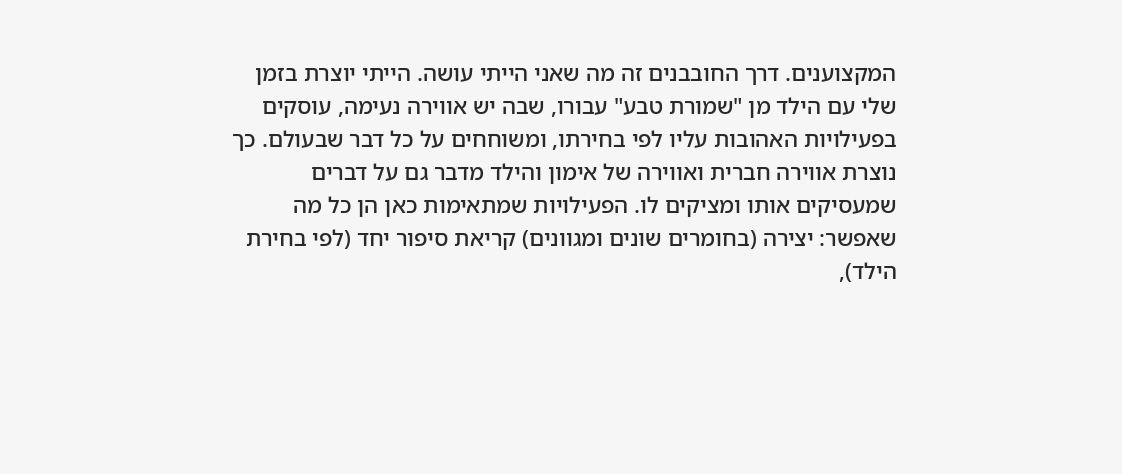המקצוענים. דרך החובבנים זה מה שאני הייתי עושה. הייתי יוצרת בזמן שלי עם הילד מן "שמורת טבע" עבורו, שבה יש אווירה נעימה, עוסקים בפעילויות האהובות עליו לפי בחירתו, ומשוחחים על כל דבר שבעולם. כך נוצרת אווירה חברית ואווירה של אימון והילד מדבר גם על דברים שמעסיקים אותו ומציקים לו. הפעילויות שמתאימות כאן הן כל מה שאפשר: יצירה (בחומרים שונים ומגוונים) קריאת סיפור יחד (לפי בחירת הילד),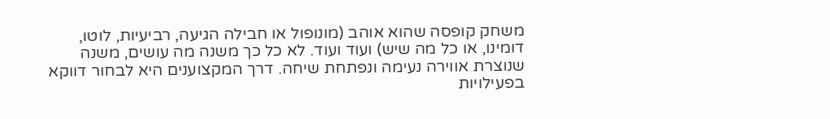משחק קופסה שהוא אוהב (מונופול או חבילה הגיעה, רביעיות, לוטו, דומינו, או כל מה שיש) ועוד ועוד. לא כל כך משנה מה עושים, משנה שנוצרת אווירה נעימה ונפתחת שיחה. דרך המקצוענים היא לבחור דווקא בפעילויות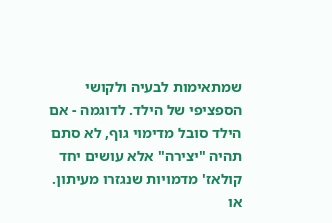שמתאימות לבעיה ולקושי הספציפי של הילד. לדוגמה - אם הילד סובל מדימוי גוף, לא סתם תהיה "יצירה" אלא עושים יחד קולאז' מדמויות שנגזרו מעיתון. או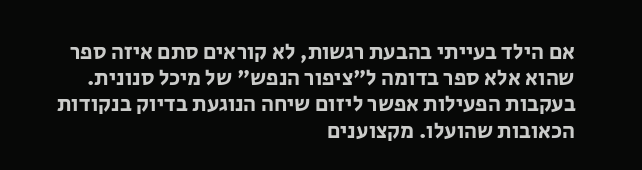אם הילד בעייתי בהבעת רגשות, לא קוראים סתם איזה ספר שהוא אלא ספר בדומה ל"ציפור הנפש" של מיכל סנונית. בעקבות הפעילות אפשר ליזום שיחה הנוגעת בדיוק בנקודות הכאובות שהועלו. מקצוענים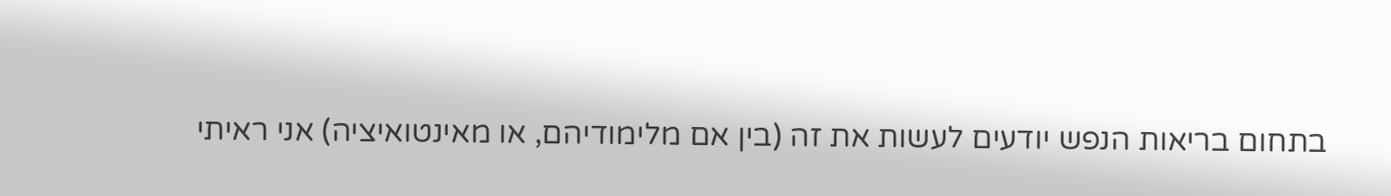בתחום בריאות הנפש יודעים לעשות את זה (בין אם מלימודיהם, או מאינטואיציה) אני ראיתי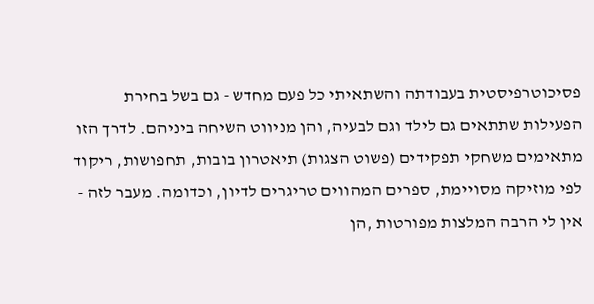פסיכוטרפיסטית בעבודתה והשתאיתי כל פעם מחדש - גם בשל בחירת הפעילות שתתאים גם לילד וגם לבעיה, והן מניווט השיחה ביניהם. לדרך הזו מתאימים משחקי תפקידים (פשוט הצגות) תיאטרון בובות, תחפושות, ריקוד לפי מוזיקה מסויימת, ספרים המהווים טריגרים לדיון, וכדומה. מעבר לזה - אין לי הרבה המלצות מפורטות ,הן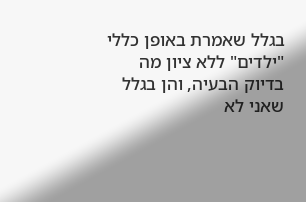בגלל שאמרת באופן כללי "ילדים" ללא ציון מה בדיוק הבעיה, והן בגלל שאני לא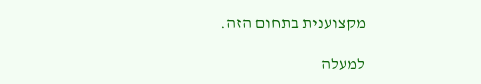מקצוענית בתחום הזה.

למעלה